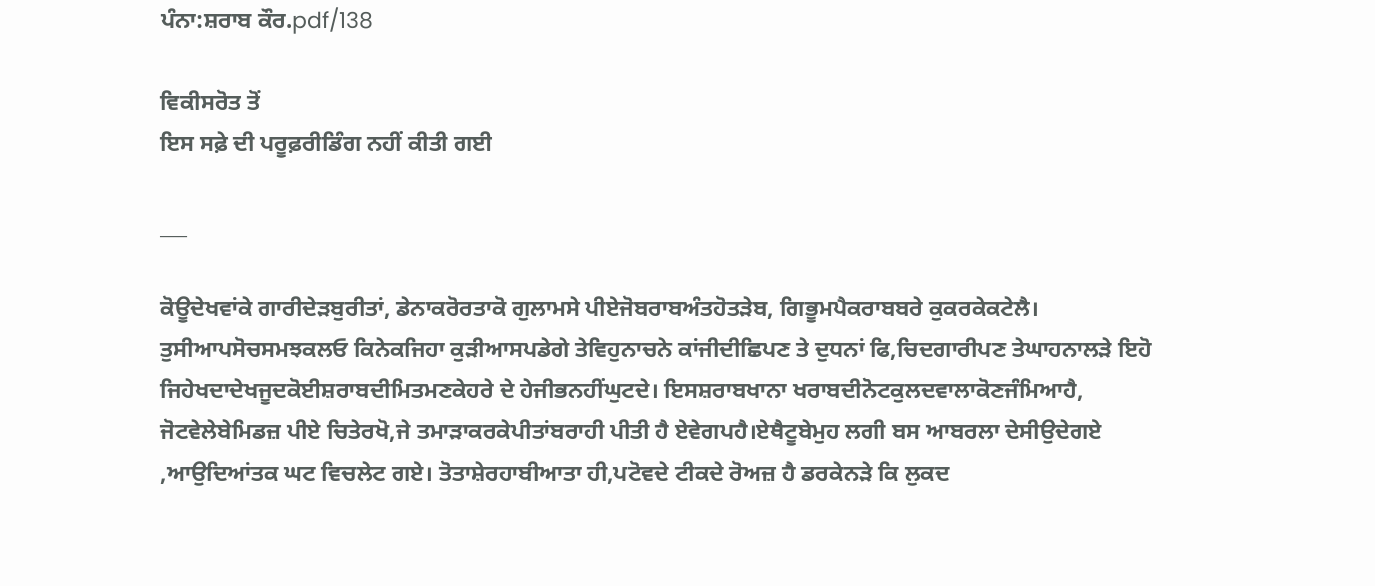ਪੰਨਾ:ਸ਼ਰਾਬ ਕੌਰ.pdf/138

ਵਿਕੀਸਰੋਤ ਤੋਂ
ਇਸ ਸਫ਼ੇ ਦੀ ਪਰੂਫ਼ਰੀਡਿੰਗ ਨਹੀਂ ਕੀਤੀ ਗਈ

___

ਕੋਊਦੇਖਵਾਂਕੇ ਗਾਰੀਦੇੜਬੁਰੀਤਾਂ, ਡੇਨਾਕਰੋਰਤਾਕੋ ਗੁਲਾਮਸੇ ਪੀਏਜੋਬਰਾਬਅੰਤਹੋਤੜੇਬ, ਗਿਭੂਮਪੈਕਰਾਬਬਰੇ ਕੁਕਰਕੇਕਟੇਲੈ। ਤੁਸੀਆਪਸੋਚਸਮਝਕਲਓ ਕਿਨੇਕਜਿਹਾ ਕੁੜੀਆਸਪਡੇਗੇ ਤੇਵਿਹੁਨਾਚਨੇ ਕਾਂਜੀਦੀਛਿਪਣ ਤੇ ਦੁਧਨਾਂ ਫਿ,ਚਿਦਗਾਰੀਪਣ ਤੇਘਾਹਨਾਲੜੇ ਇਹੋ ਜਿਹੇਖਦਾਦੇਖਜੂਦਕੋਈਸ਼ਰਾਬਦੀਮਿਤਮਣਕੇਹਰੇ ਦੇ ਹੇਜੀਭਨਹੀਂਘੁਟਦੇ। ਇਸਸ਼ਰਾਬਖਾਨਾ ਖਰਾਬਦੀਨੋਟਕੁਲਦਵਾਲਾਕੋਣਜੰਮਿਆਹੈ, ਜੋਟਵੇਲੇਬੇਮਿਡਜ਼ ਪੀਏ ਚਿਤੇਰਖੋ,ਜੇ ਤਮਾੜਾਕਰਕੇਪੀਤਾਂਬਰਾਹੀ ਪੀਤੀ ਹੈ ਏਵੇਗਪਹੈ।ਏਥੈਟੂਬੇਮੁਹ ਲਗੀ ਬਸ ਆਬਰਲਾ ਦੇਸੀਉਦੇਗਏ ,ਆਉਦਿਆਂਤਕ ਘਟ ਵਿਚਲੇਟ ਗਏ। ਤੋਤਾਸ਼ੇਰਹਾਬੀਆਤਾ ਹੀ,ਪਟੋਵਦੇ ਟੀਕਦੇ ਰੋਅਜ਼ ਹੈ ਡਰਕੇਨੜੇ ਕਿ ਲੁਕਦ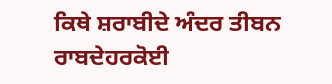ਕਿਥੇ ਸ਼ਰਾਬੀਦੇ ਅੰਦਰ ਤੀਬਨ ਰਾਬਦੇਹਰਕੋਈ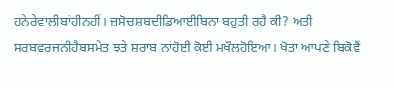ਹਨੇਰੇਵਾਲੀਬਾਂਹੀਨਹੀਂ। ਜ਼ਸੋਚਸ਼ਬਦੀਡਿਆਈਬਿਨਾ ਬਹੁਤੀ ਰਹੈ ਕੀ? ਅਤੀ ਸਰਬਵਰਜਨੀਹੈਬਸਮੇਤ ਝਤੇ ਸ਼ਰਾਬ ਨਾਂਹੋਈ ਕੋਈ ਮਖੌਲਹੋਇਆ। ਖੋਤਾ ਆਪਣੇ ਬਿਕੋਵੈਂ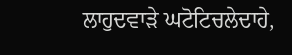ਲਾਹੁਦਵਾੜੇ ਘਟੋਟਿਚਲੇਦਾਹੇ,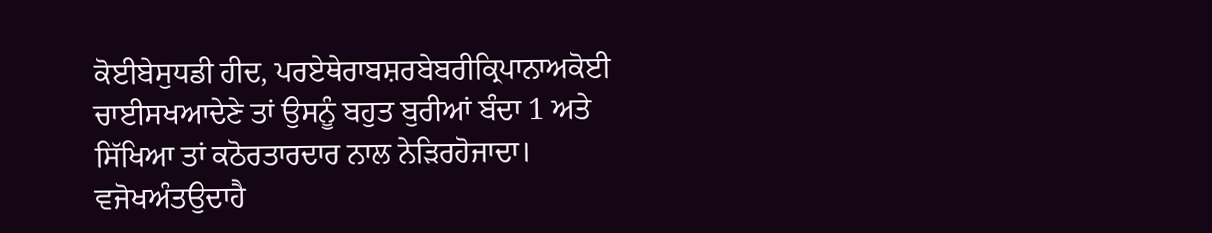ਕੋਈਬੇਸੁਧਡੀ ਹੀਦ, ਪਰਏਥੇਰਾਬਸ਼ਰਬੇਬਰੀਕ੍ਰਿਪਾਨਾਅਕੋਈ ਚਾਈਸਖਆਦੇਣੇ ਤਾਂ ਉਸਨੂੰ ਬਹੁਤ ਬੁਰੀਆਂ ਬੰਦਾ 1 ਅਤੇ ਸਿੱਖਿਆ ਤਾਂ ਕਠੋਰਤਾਰਦਾਰ ਨਾਲ ਨੇੜਿਰਹੋਜਾਦਾ। ਵਜੋਖਅੰਤਉਦਾਹੈ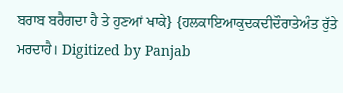ਬਰਾਬ ਬਰੈਗਦਾ ਹੈ ਤੇ ਹੁਣਆਂ ਖਾਕੇ} {ਹਲਕਾਇਆਕੁਦਕਦੀਦੌਰਾਤੇਅੰਤ ਰੁੱਤੇ ਮਰਦਾਹੈ। Digitized by Panjab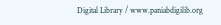Digital Library / www.paniabdigilib.org